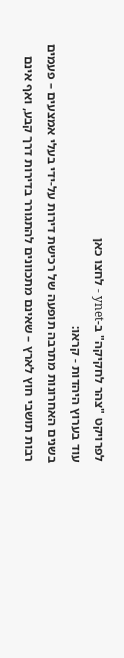לפרויקט "צהר לחקיקה" ב-ynet - לחצו כאן
עוד בערוץ היהדות - קראו:
בשנים האחרונות מתרבה תופעה של רכישת דירות על-ידי בעלי אמצעים – פעמים רבות תושבי חוץ לארץ – שאינם מתכוונים להתגורר בדירות דרך קבע, ואף אינם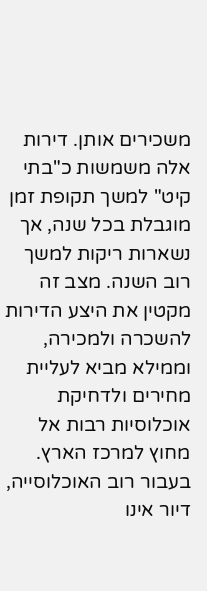משכירים אותן. דירות אלה משמשות כ"בתי קיט" למשך תקופת זמן מוגבלת בכל שנה, אך נשארות ריקות למשך רוב השנה. מצב זה מקטין את היצע הדירות להשכרה ולמכירה, וממילא מביא לעליית מחירים ולדחיקת אוכלוסיות רבות אל מחוץ למרכז הארץ.
בעבור רוב האוכלוסייה, דיור אינו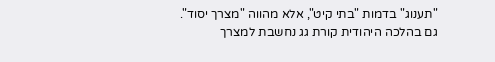"תענוג" בדמות "בתי קיט", אלא מהווה "מצרך יסוד". גם בהלכה היהודית קורת גג נחשבת למצרך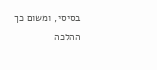בסיסי, ומשום כך ההלכה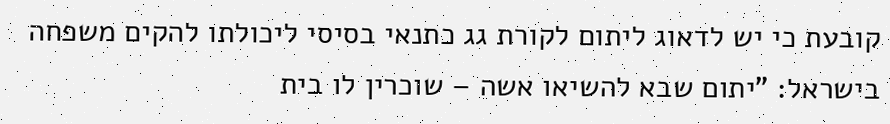קובעת כי יש לדאוג ליתום לקורת גג כתנאי בסיסי ליכולתו להקים משפחה בישראל: "יתום שבא להשיאו אשה – שוכרין לו בית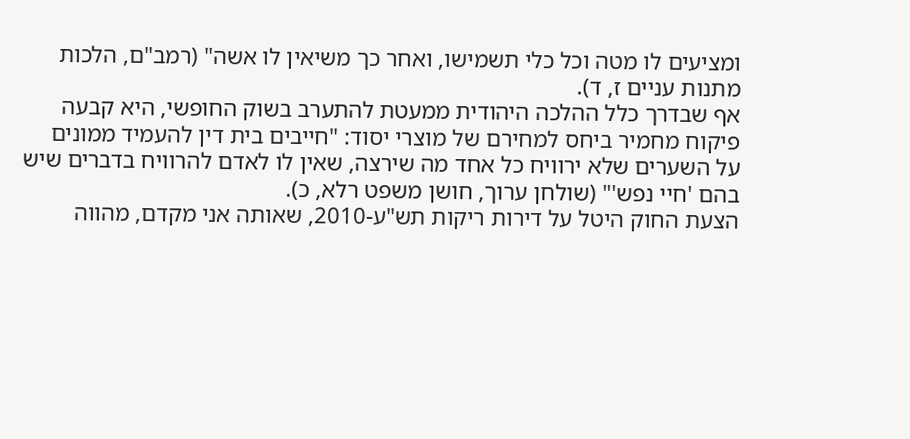ומציעים לו מטה וכל כלי תשמישו, ואחר כך משיאין לו אשה" (רמב"ם, הלכות מתנות עניים ז, ד).
אף שבדרך כלל ההלכה היהודית ממעטת להתערב בשוק החופשי, היא קבעה פיקוח מחמיר ביחס למחירם של מוצרי יסוד: "חייבים בית דין להעמיד ממונים על השערים שלא ירוויח כל אחד מה שירצה, שאין לו לאדם להרוויח בדברים שיש בהם 'חיי נפש'" (שולחן ערוך, חושן משפט רלא, כ).
הצעת החוק היטל על דירות ריקות תש"ע-2010, שאותה אני מקדם, מהווה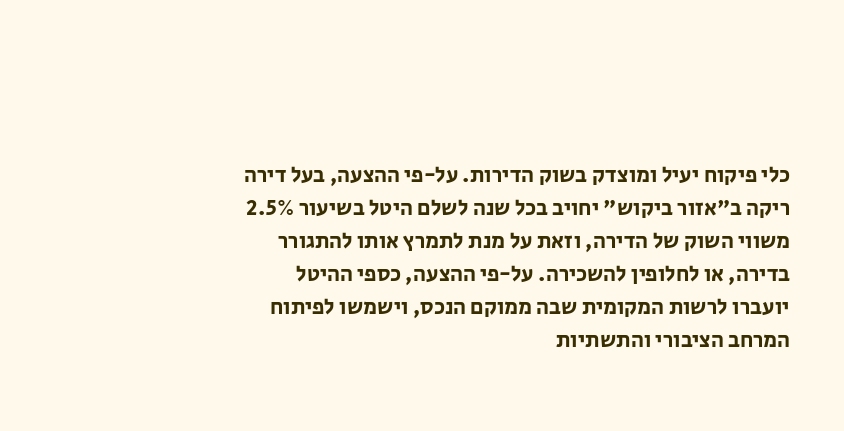כלי פיקוח יעיל ומוצדק בשוק הדירות. על-פי ההצעה, בעל דירה ריקה ב"אזור ביקוש" יחויב בכל שנה לשלם היטל בשיעור 2.5% משווי השוק של הדירה, וזאת על מנת לתמרץ אותו להתגורר בדירה, או לחלופין להשכירה. על-פי ההצעה, כספי ההיטל יועברו לרשות המקומית שבה ממוקם הנכס, וישמשו לפיתוח המרחב הציבורי והתשתיות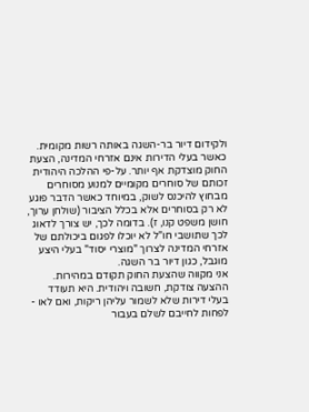ולקידום דיור בר-השגה באותה רשות מקומית.
כאשר בעלי הדירות אינם אזרחי המדינה, הצעת החוק מוצדקת אף יותר. על-פי ההלכה היהודית זכותם של סוחרים מקומיים למנוע מסוחרים מבחוץ להיכנס לשוק, במיוחד כאשר הדבר פוגע לא רק בסוחרים אלא בכלל הציבור (שולחן ערוך, חושן משפט קנו, ז). בדומה לכך, יש צורך לדאוג לכך שתושבי חו"ל לא יוכלו לפגום ביכולתם של אזרחי המדינה לצרוך "מוצרי יסוד" בעלי היצע מוגבל, כגון דיור בר השגה.
אני מקווה שהצעת החוק תקודם במהירות. ההצעה צודקת, חשובה ויהודית. היא תעודד בעלי דירות שלא לשמור עליהן ריקות, ואם לאו - לפחות לחייבם לשלם בעבור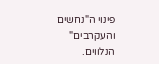פינוי ה"נחשים והעקרבים" הנלווים.